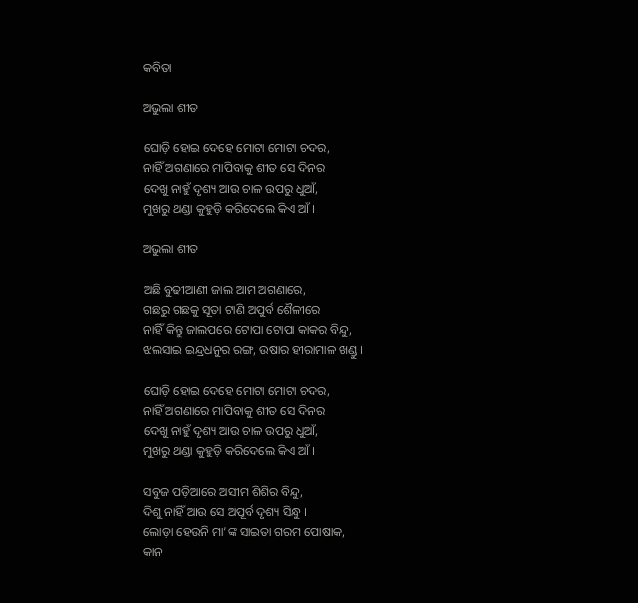କବିତା

ଅଭୁଲା ଶୀତ

ଘୋଡ଼ି ହୋଇ ଦେହେ ମୋଟା ମୋଟା ଚଦର,
ନାହିଁ ଅଗଣାରେ ମାପିବାକୁ ଶୀତ ସେ ଦିନର
ଦେଖୁ ନାହୁଁ ଦୃଶ୍ୟ ଆଉ ଚାଳ ଉପରୁ ଧୁଆଁ,
ମୁଖରୁ ଥଣ୍ଡା କୁହୁଡ଼ି କରିଦେଲେ କିଏ ଆଁ ।

ଅଭୁଲା ଶୀତ

ଅଛି ବୁଢୀଆଣୀ ଜାଲ ଆମ ଅଗଣାରେ,
ଗଛରୁ ଗଛକୁ ସୂତା ଟାଣି ଅପୁର୍ବ ଶୈଳୀରେ
ନାହିଁ କିନ୍ତୁ ଜାଲପରେ ଟୋପା ଟୋପା କାକର ବିନ୍ଦୁ,
ଝଲସାଇ ଇନ୍ଦ୍ରଧନୁର ରଙ୍ଗ, ଉଷାର ହୀରାମାଳ ଖଣ୍ଡୁ ।

ଘୋଡ଼ି ହୋଇ ଦେହେ ମୋଟା ମୋଟା ଚଦର,
ନାହିଁ ଅଗଣାରେ ମାପିବାକୁ ଶୀତ ସେ ଦିନର
ଦେଖୁ ନାହୁଁ ଦୃଶ୍ୟ ଆଉ ଚାଳ ଉପରୁ ଧୁଆଁ,
ମୁଖରୁ ଥଣ୍ଡା କୁହୁଡ଼ି କରିଦେଲେ କିଏ ଆଁ ।

ସବୁଜ ପଡ଼ିଆରେ ଅସୀମ ଶିଶିର ବିନ୍ଦୁ,
ଦିଶୁ ନାହିଁ ଆଉ ସେ ଅପୂର୍ବ ଦୃଶ୍ୟ ସିନ୍ଧୁ ।
ଲୋଡ଼ା ହେଉନି ମା’ଙ୍କ ସାଇତା ଗରମ ପୋଷାକ,
କାନ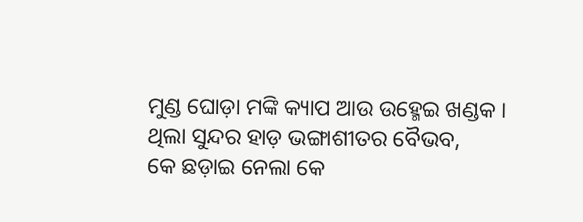ମୁଣ୍ଡ ଘୋଡ଼ା ମଙ୍କି କ୍ୟାପ ଆଉ ଉହ୍ମେଇ ଖଣ୍ଡକ ।
ଥିଲା ସୁନ୍ଦର ହାଡ଼ ଭଙ୍ଗାଶୀତର ବୈଭବ,
କେ ଛଡ଼ାଇ ନେଲା କେ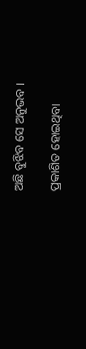ଅଛି ବୁଝିବ ସେ ଅନୁଭବ ।

ପ୍ରକାଶିତ ହୋଇଥିବା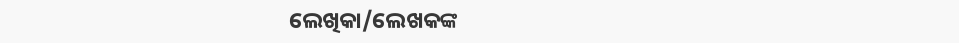ଲେଖିକା/ଲେଖକଙ୍କ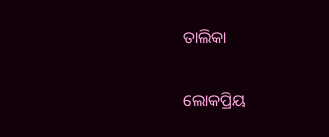ତାଲିକା

ଲୋକପ୍ରିୟ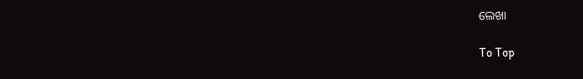ଲେଖା

To Top